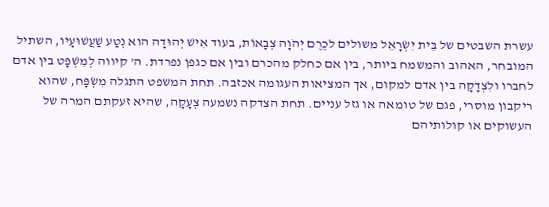עשרת השבטים של בֵּית יִשְׂרָאֵל משולים לכֶרֶם יְהֹוָה צְבָאוֹת, בעוד אִישׁ יְהוּדָה הוא נְטַע שַׁעֲשׁוּעָיו, השתיל המובחר, האהוב והמשמח ביותר, בין אם כחלק מהכרם ובין אם כגפן נפרדת. ה' קיווה לְמִשְׁפָּט בין אדם לחברו ולִצְדָקָה בין אדם למקום, אך המציאות העגומה אכזבה. תחת המשפט התגלה מִשְׂפָּח, שהוא ריקבון מוסרי, פגם של טומאה או גזל עניים. תחת הצדקה נשמעה צְעָקָה, שהיא זעקתם המרה של העשוקים או קולותיהם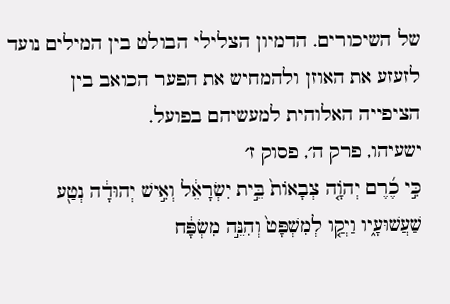של השיכורים. הדמיון הצלילי הבולט בין המילים נועד לזעזע את האוזן ולהמחיש את הפער הכואב בין הציפייה האלוהית למעשיהם בפועל.
ישעיהו, פרק ה׳, פסוק ז׳
כִּ֣י כֶ֜רֶם יְהֹוָ֤ה צְבָאוֹת֙ בֵּ֣ית יִשְׂרָאֵ֔ל וְאִ֣ישׁ יְהוּדָ֔ה נְטַ֖ע שַׁעֲשׁוּעָ֑יו וַיְקַ֤ו לְמִשְׁפָּט֙ וְהִנֵּ֣ה מִשְׂפָּ֔ח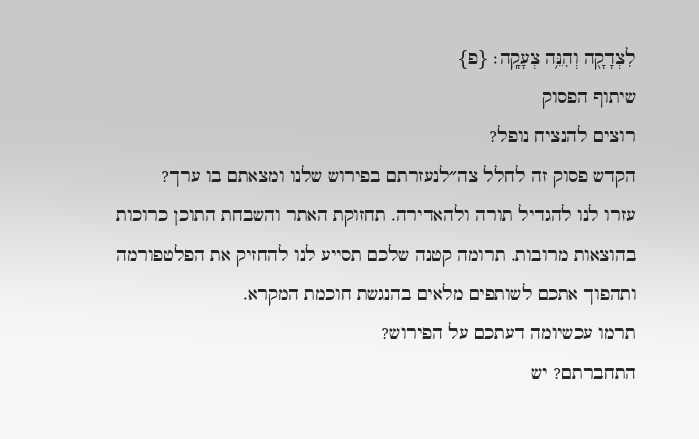לִצְדָקָ֖ה וְהִנֵּ֥ה צְעָקָֽה׃ {פ}
שיתוף הפסוק
רוצים להנציח נופל?
הקדש פסוק זה לחלל צה״לנעזרתם בפירוש שלנו ומצאתם בו ערך?
עזרו לנו להגדיל תורה ולהאדירה. תחזוקת האתר והשבחת התוכן כרוכות בהוצאות מרובות. תרומה קטנה שלכם תסייע לנו להחזיק את הפלטפורמה ותהפוך אתכם לשותפים מלאים בהנגשת חוכמת המקרא.
תרמו עכשיומה דעתכם על הפירוש?
התחברתם? יש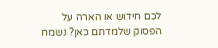לכם חידוש או הארה על הפסוק שלמדתם כאן? נשמח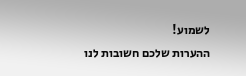לשמוע!
ההערות שלכם חשובות לנו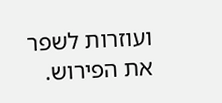ועוזרות לשפר את הפירוש.